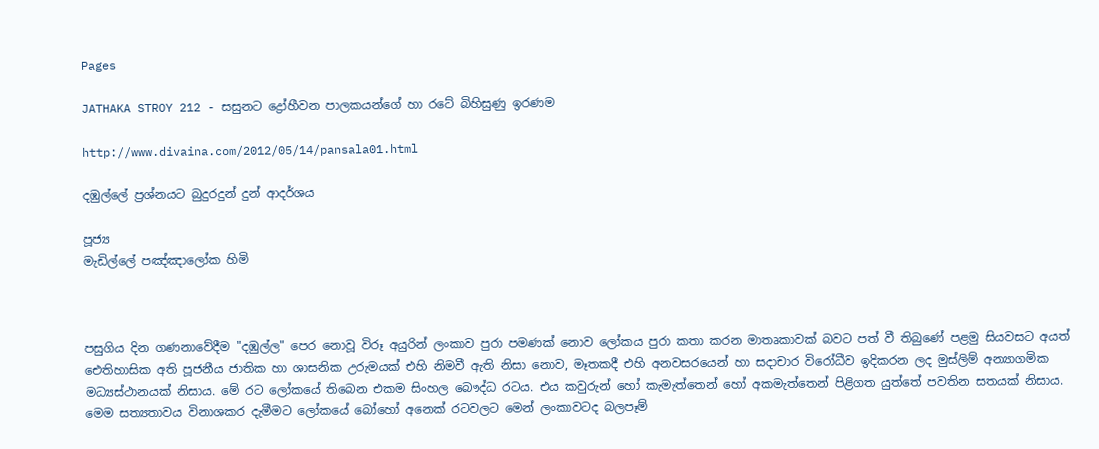Pages

JATHAKA STROY 212 - සසුනට ද්‍රෝහීවන පාලකයන්ගේ හා රටේ බිහිසුණු ඉරණම

http://www.divaina.com/2012/05/14/pansala01.html

දඹුල්ලේ ප්‍රශ්නයට බුදුරදුන් දුන් ආදර්ශය

පූජ්‍ය
මැඩිල්ලේ පඤ්ඤාලෝක හිමි



පසුගිය දින ගණනාවේදීම "දඹුල්ල" පෙර නොවූ විරූ අයුරින් ලංකාව පුරා පමණක්‌ නොව ලෝකය පුරා කතා කරන මාතෘකාවක්‌ බවට පත් වී තිබුණේ පළමු සියවසට අයත් ඓතිහාසික අති පූජනීය ජාතික හා ශාසනික උරුමයක්‌ එහි නිමවී ඇති නිසා නොව, මෑතකදී එහි අනවසරයෙන් හා සදාචාර විරෝධීව ඉදිකරන ලද මුස්‌ලිම් අන්‍යාගමික මධ්‍යස්‌ථානයක්‌ නිසාය. මේ රට ලෝකයේ තිබෙන එකම සිංහල බෞද්ධ රටය. එය කවුරුන් හෝ කැමැත්තෙන් හෝ අකමැත්තෙන් පිළිගත යුත්තේ පවතින සතයක්‌ නිසාය. මෙම සත්‍යතාවය විනාශකර දැමීමට ලෝකයේ බෝහෝ අනෙක්‌ රටවලට මෙන් ලංකාවටද බලපෑම්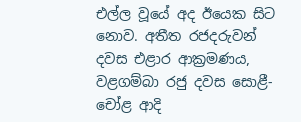එල්ල වූයේ අද ඊයෙක සිට නොව. අතීත රජදරුවන් දවස එළාර ආක්‍රමණය, වළගම්බා රජු දවස සොළී-චෝළ ආදි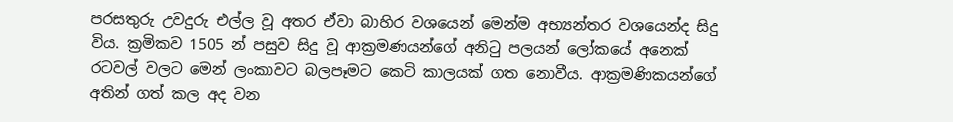පරසතුරු උවදුරු එල්ල වූ අතර ඒවා බාහිර වශයෙන් මෙන්ම අභ්‍යන්තර වශයෙන්ද සිදු විය. ක්‍රමිකව 1505 න් පසුව සිදු වූ ආක්‍රමණයන්ගේ අනිටු පලයන් ලෝකයේ අනෙක්‌ රටවල් වලට මෙන් ලංකාවට බලපෑමට කෙටි කාලයක්‌ ගත නොවීය. ආක්‍රමණිකයන්ගේ අතින් ගත් කල අද වන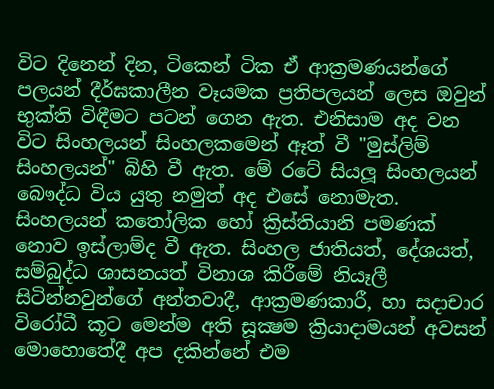විට දිනෙන් දින, ටිකෙන් ටික ඒ ආක්‍රමණයන්ගේ පලයන් දීර්ඝකාලීන වෑයමක ප්‍රතිපලයන් ලෙස ඔවුන් භුක්‌ති විඳීමට පටන් ගෙන ඇත. එනිසාම අද වන විට සිංහලයන් සිංහලකමෙන් ඈත් වී "මුස්‌ලිම් සිංහලයන්" බිහි වී ඇත. මේ රටේ සියලූ සිංහලයන් බෞද්ධ විය යුතු නමුත් අද එසේ නොමැත. සිංහලයන් කතෝලික හෝ ක්‍රිස්‌තියානි පමණක්‌ නොව ඉස්‌ලාම්ද වී ඇත. සිංහල ජාතියත්, දේශයත්, සම්බුද්ධ ශාසනයත් විනාශ කිරීමේ නියෑලී සිටින්නවුන්ගේ අන්තවාදී, ආක්‍රමණකාරී, හා සදාචාර විරෝධී කූට මෙන්ම අති සූක්‍ෂම ක්‍රියාදාමයන් අවසන් මොහොතේදී අප දකින්නේ එම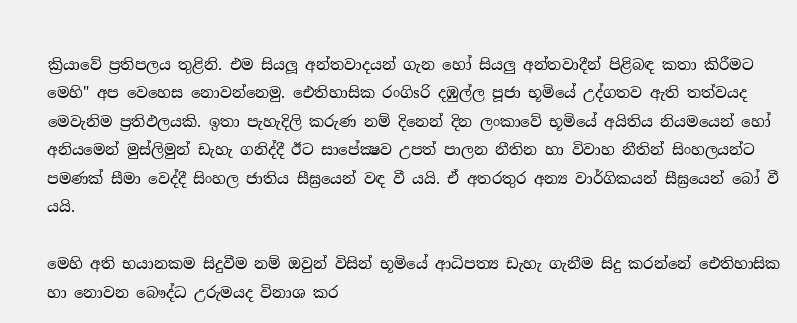ක්‍රියාවේ ප්‍රතිපලය තුළිනි. එම සියලූ අන්තවාදයන් ගැන හෝ සියලු අන්තවාදීන් පිළිබඳ කතා කිරීමට මෙහි" අප වෙහෙස නොවන්නෙමු. ඓතිහාසික රංගිsරි දඹුල්ල පූජා භූමියේ උද්ගතව ඇති තත්වයද මෙවැනිම ප්‍රතිඵලයකි. ඉතා පැහැදිලි කරුණ නම් දිනෙන් දින ලංකාවේ භූමියේ අයිතිය නියමයෙන් හෝ අනියමෙන් මුස්‌ලිමුන් ඩැහැ ගනිද්දී ඊට සාපේක්‍ෂව උපත් පාලන නීතින හා විවාහ නීතින් සිංහලයන්ට පමණක්‌ සීමා වෙද්දී සිංහල ජාතිය සීඝ්‍රයෙන් වඳ වී යයි. ඒ අතරතුර අන්‍ය වාර්ගිකයන් සීඝ්‍රයෙන් බෝ වී යයි.

මෙහි අති භයානකම සිදුවීම නම් ඔවුන් විසින් භූමියේ ආධිපත්‍ය ඩැහැ ගැනීම සිදු කරන්නේ ඓතිහාසික හා නොවන බෞද්ධ උරුමයද විනාශ කර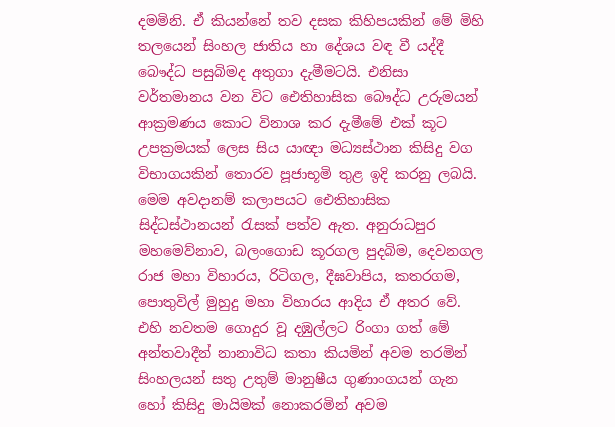දමමිනි. ඒ කියන්නේ තව දසක කිහිපයකින් මේ මිහි තලයෙන් සිංහල ජාතිය හා දේශය වඳ වී යද්දී බෞද්ධ පසුබිමද අතුගා දැමීමටයි. එනිසා වර්තමානය වන විට ඓතිහාසික බෞද්ධ උරුමයන් ආක්‍රමණය කොට විනාශ කර දැමීමේ එක්‌ කූට උපක්‍රමයක්‌ ලෙස සිය යාඥා මධ්‍යස්‌ථාන කිසිදු වග විභාගයකින් තොරව පූජාභූමි තුළ ඉදි කරනු ලබයි. මෙම අවදානම් කලාපයට ඓතිහාසික සිද්ධස්‌ථානයන් රැසක්‌ පත්ව ඇත. අනුරාධපුර මහමෙව්නාව, බලංගොඩ කූරගල පුදබිම, දෙවනගල රාජ මහා විහාරය, රිටිගල, දීඝවාපිය, කතරගම, පොතුවිල් මුහුදු මහා විහාරය ආදිය ඒ අතර වේ. එහි නවතම ගොදුර වූ දඹුල්ලට රිංගා ගත් මේ අන්තවාදීන් නානාවිධ කතා කියමින් අවම තරමින් සිංහලයන් සතු උතුම් මානුෂීය ගුණාංගයන් ගැන හෝ කිසිදු මායිමක්‌ නොකරමින් අවම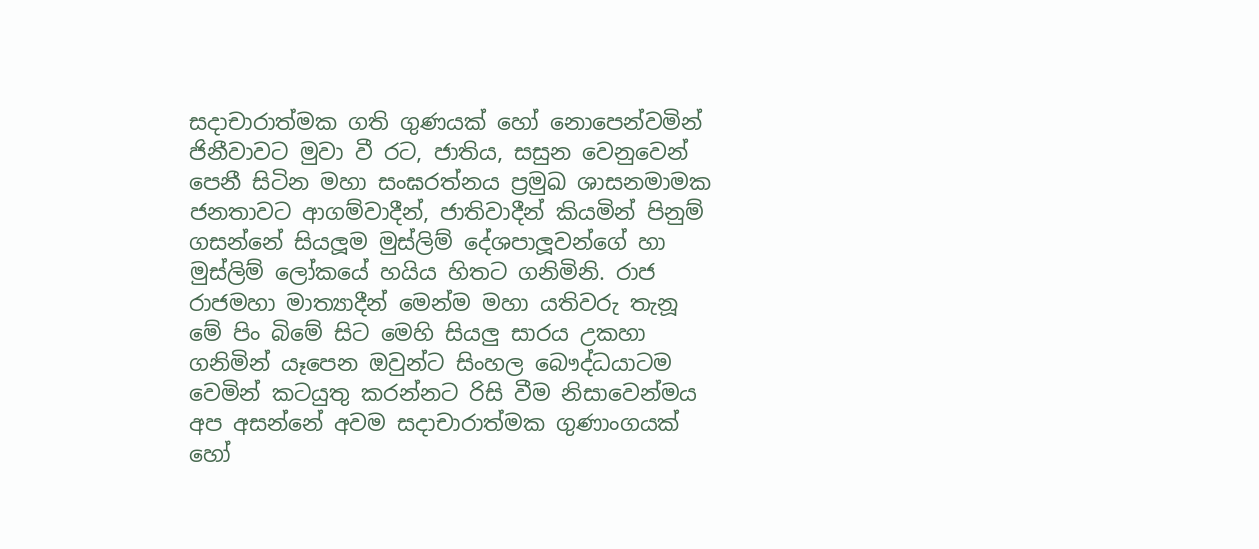සදාචාරාත්මක ගති ගුණයක්‌ හෝ නොපෙන්වමින් ජිනීවාවට මුවා වී රට, ජාතිය, සසුන වෙනුවෙන් පෙනී සිටින මහා සංඝරත්නය ප්‍රමුඛ ශාසනමාමක ජනතාවට ආගම්වාදීන්, ජාතිවාදීන් කියමින් පිනුම් ගසන්නේ සියලූම මුස්‌ලිම් දේශපාලූවන්ගේ හා මුස්‌ලිම් ලෝකයේ හයිය හිතට ගනිමිනි. රාජ රාජමහා මාත්‍යාදීන් මෙන්ම මහා යතිවරු තැනූ මේ පිං බිමේ සිට මෙහි සියලු සාරය උකහා ගනිමින් යෑපෙන ඔවුන්ට සිංහල බෞද්ධයාටම වෙමින් කටයුතු කරන්නට රිසි වීම නිසාවෙන්මය අප අසන්නේ අවම සදාචාරාත්මක ගුණාංගයක්‌ හෝ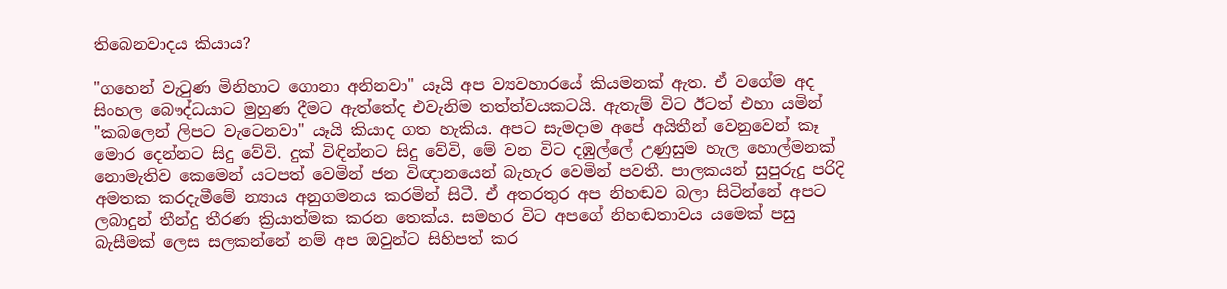තිබෙනවාදය කියාය?

"ගහෙන් වැටුණ මිනිහාට ගොනා අනිනවා" යෑයි අප ව්‍යවහාරයේ කියමනක්‌ ඇත. ඒ වගේම අද සිංහල බෞද්ධයාට මුහුණ දීමට ඇත්තේද එවැනිම තත්ත්වයකටයි. ඇතැම් විට ඊටත් එහා යමින් "කබලෙන් ලිපට වැටෙනවා" යෑයි කියාද ගත හැකිය. අපට සැමදාම අපේ අයිතීන් වෙනුවෙන් කෑ මොර දෙන්නට සිදු වේවි. දුක්‌ විඳින්නට සිදු වේවි, මේ වන විට දඹුල්ලේ උණුසුම හැල හොල්මනක්‌ නොමැතිව කෙමෙන් යටපත් වෙමින් ජන විඥානයෙන් බැහැර වෙමින් පවතී. පාලකයන් සුපුරුදු පරිදි අමතක කරදැමීමේ න්‍යාය අනුගමනය කරමින් සිටී. ඒ අතරතුර අප නිහඬව බලා සිටින්නේ අපට ලබාදුන් තීන්දු තීරණ ක්‍රියාත්මක කරන තෙක්‌ය. සමහර විට අපගේ නිහඬතාවය යමෙක්‌ පසු බැසීමක්‌ ලෙස සලකන්නේ නම් අප ඔවුන්ට සිහිපත් කර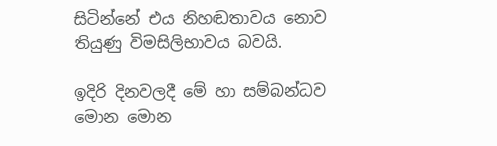සිටින්නේ එය නිහඬතාවය නොව තියුණු විමසිලිභාවය බවයි.

ඉදිරි දිනවලදී මේ හා සම්බන්ධව මොන මොන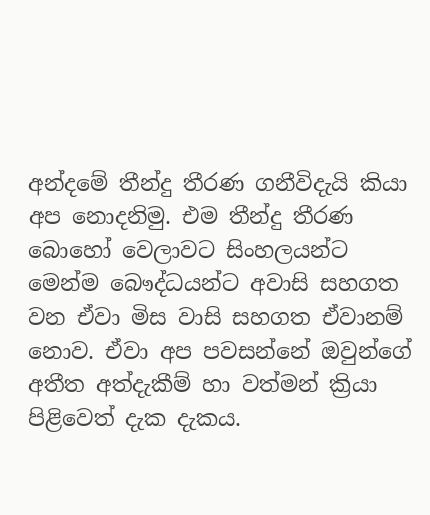අන්දමේ තීන්දු තීරණ ගනීවිදැයි කියා අප නොදනිමු. එම තීන්දු තීරණ බොහෝ වෙලාවට සිංහලයන්ට මෙන්ම බෞද්ධයන්ට අවාසි සහගත වන ඒවා මිස වාසි සහගත ඒවානම් නොව. ඒවා අප පවසන්නේ ඔවුන්ගේ අතීත අත්දැකීම් හා වත්මන් ක්‍රියා පිළිවෙත් දැක දැකය.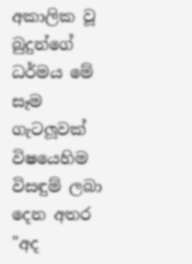අකාලික වූ බුදුන්ගේ ධර්මය මේ සෑම ගැටලූවක්‌ විෂයෙහිම විසඳුම් ලබා දෙන අතර "අද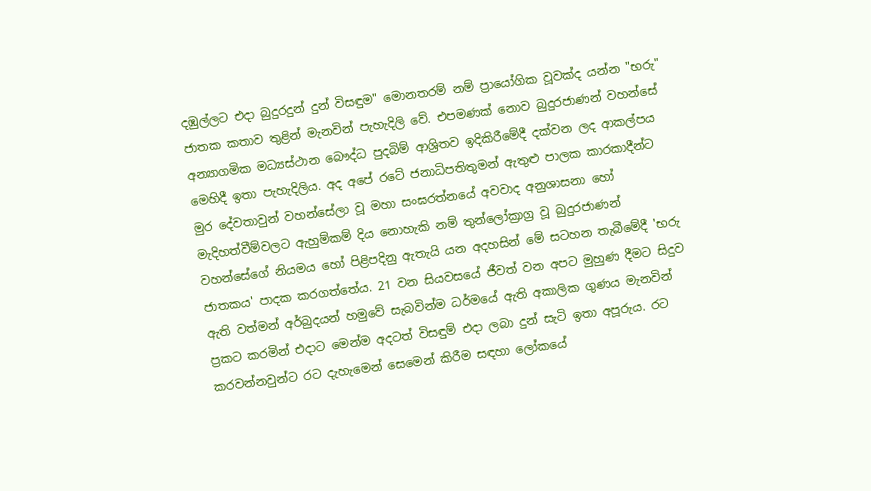දඹුල්ලට එදා බුදුරදුන් දුන් විසඳුම" මොනතරම් නම් ප්‍රායෝගික වූවක්‌ද යන්න "භරු" ජාතක කතාව තුළින් මැනවින් පැහැදිලි වේ. එපමණක්‌ නොව බුදුරජාණන් වහන්සේ අන්‍යාගමික මධ්‍යස්‌ථාන බෞද්ධ පුදබිම් ආශ්‍රිතව ඉදිකිරීමේදී දක්‌වන ලද ආකල්පය මෙහිදී ඉතා පැහැදිලිය. අද අපේ රටේ ජනාධිපතිතුමන් ඇතුළු පාලක කාරකාදීන්ට මුර දේවතාවුන් වහන්සේලා වූ මහා සංඝරත්නයේ අවවාද අනුශාසනා හෝ මැදිහත්වීම්වලට ඇහුම්කම් දිය නොහැකි නම් තුන්ලෝක්‍රාග්‍ර වූ බුදුරජාණන් වහන්සේගේ නියමය හෝ පිළිපදිනු ඇතැයි යන අදහසින් මේ සටහන තැබීමේදී 'භරු ජාතකය' පාදක කරගත්තේය. 21 වන සියවසයේ ජීවත් වන අපට මුහුණ දීමට සිදුව ඇති වත්මන් අර්බුදයන් හමුවේ සැබවින්ම ධර්මයේ ඇති අකාලික ගුණය මැනවින් ප්‍රකට කරමින් එදාට මෙන්ම අදටත් විසඳුම් එදා ලබා දුන් සැටි ඉතා අපූරුය. රට කරවන්නවුන්ට රට දැහැමෙන් සෙමෙන් කිරීම සඳහා ලෝකයේ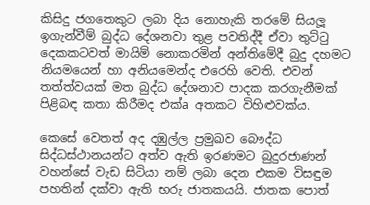කිසිදු ජගතෙකුට ලබා දිය නොහැකි තරමේ සියලූ ඉගැන්වීම් බුද්ධ දේශනවා තුළ පවතිද්දී ඒවා තුට්‌ටු දෙකකටවත් මායිම් නොකරමින් අන්තිමේදී බුදු දහමට නියමයෙන් හා අනියමෙන්ද එරෙහි වෙති. එවන් තත්ත්වයක්‌ මත බුද්ධ දේශනාව පාදක කරගැනීමක්‌ පිළිබඳ කතා කිරීමද එක්‌a අතකට විහිළුවක්‌ය.

කෙසේ වෙතත් අද දඹුල්ල ප්‍රමුඛව බෞද්ධ සිද්ධස්‌ථානයන්ට අත්ව ඇති ඉරණමට බුදුරජාණන් වහන්සේ වැඩ සිටියා නම් ලබා දෙන එකම විසඳුම පහතින් දක්‌වා ඇති භරු ජාතකයයි. ජාතක පොත්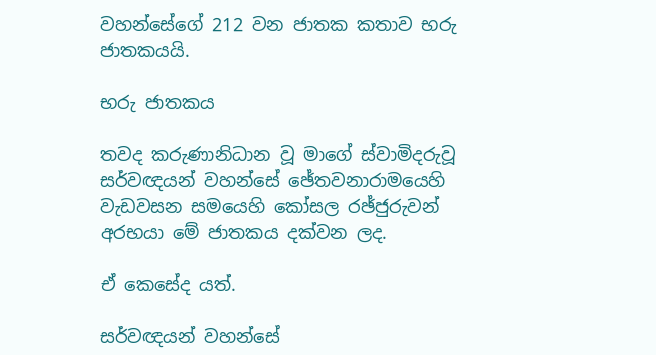වහන්සේගේ 212 වන ජාතක කතාව භරු ජාතකයයි.

භරු ජාතකය

තවද කරුණානිධාන වූ මාගේ ස්‌වාමිදරුවූ සර්වඥයන් වහන්සේ ඡේතවනාරාමයෙහි වැඩවසන සමයෙහි කෝසල රඡ්ජුරුවන් අරභයා මේ ජාතකය දක්‌වන ලද.

ඒ කෙසේද යත්.

සර්වඥයන් වහන්සේ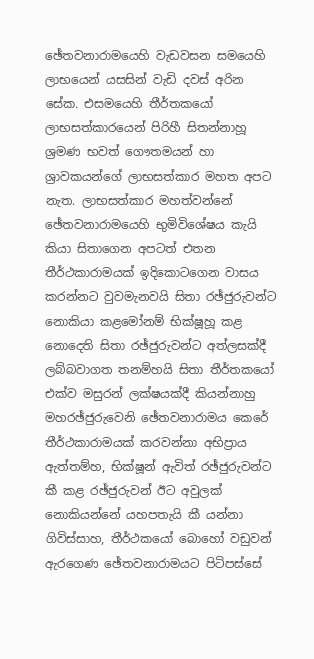ඡේතවනාරාමයෙහි වැඩවසන සමයෙහි ලාභයෙන් යසසින් වැඩි දවස්‌ අරින සේක. එසමයෙහි තීර්තකයෝ ලාභසත්කාරයෙන් පිරිහී සිතන්නාහූ ශ්‍රමණ භවත් ගෞතමයන් හා ශ්‍රාවකයන්ගේ ලාභසත්කාර මහත අපට නැත. ලාභසත්කාර මහත්වන්නේ ඡේතවනාරාමයෙහි භුමිවිශේෂය කැයි කියා සිතාගෙන අපටත් එතන තීර්ථකාරාමයක්‌ ඉදිකොටගෙන වාසය කරන්නට වුවමැනවයි සිතා රඡ්ජුරුවන්ට නොකියා කළමෝනම් භික්‌ෂූහූ කළ නොදෙති සිතා රඡ්ජුරුවන්ට අත්ලසක්‌දී ලබ්බවාගත තනම්හයි සිතා තීර්තකයෝ එක්‌ව මසුරන් ලක්‌ෂයක්‌දී කියන්නාහු මහරඡ්ජුරුවෙනි ඡේතවනාරාමය කෙරේ තීර්ථකාරාමයක්‌ කරවන්නා අභිප්‍රාය ඇත්තම්හ, භික්‌ෂූන් ඇවිත් රඡ්ජුරුවන්ට කී කළ රඡ්ජුරුවන් ඊට අවුලක්‌ නොකියන්නේ යහපතැයි කී යන්නා ගිවිස්‌සාහ, තීර්ථකයෝ බොහෝ වඩුවන් ඇරගෙණ ඡේතවනාරාමයට පිටිපස්‌සේ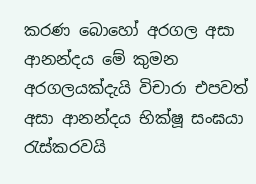කරණ බොහෝ අරගල අසා ආනන්දය මේ කුමන අරගලයක්‌දැයි විචාරා එපවත් අසා ආනන්දය භික්‌ෂූ සංඝයා රැස්‌කරවයි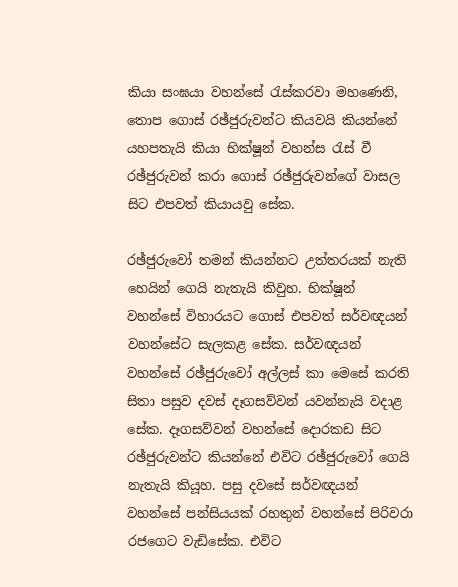කියා සංඝයා වහන්සේ රැස්‌කරවා මහණෙනි, තොප ගොස්‌ රඡ්ජුරුවන්ට කියවයි කියන්නේ යහපතැයි කියා භික්‌ෂූන් වහන්ස රැස්‌ වී රඡ්ජුරුවන් කරා ගොස්‌ රඡ්ජුරුවන්ගේ වාසල සිට එපවත් කියායවු සේක.

රඡ්ජුරුවෝ තමන් කියන්නට උත්තරයක්‌ නැති හෙයින් ගෙයි නැතැයි කිවුහ. භික්‌ෂූන් වහන්සේ විහාරයට ගොස්‌ එපවත් සර්වඥයන් වහන්සේට සැලකළ සේක. සර්වඥයන් වහන්සේ රඡ්ජුරුවෝ අල්ලස්‌ කා මෙසේ කරති සිතා පසුව දවස්‌ දෑගසව්වන් යවන්නැයි වදාළ සේක. දෑගසව්වන් වහන්සේ දොරකඩ සිට රඡ්ජුරුවන්ට කියන්නේ එවිට රඡ්ජුරුවෝ ගෙයි නැතැයි කියූහ. පසු දවසේ සර්වඥයන් වහන්සේ පන්සියයක්‌ රහතුන් වහන්සේ පිරිවරා රජගෙට වැඩිසේක. එවිට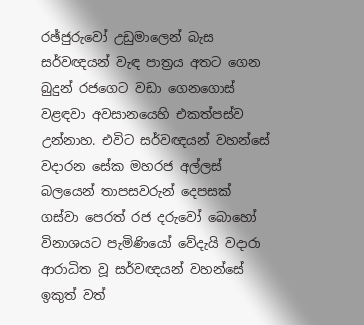රඡ්ජුරුවෝ උඩුමාලෙන් බැස සර්වඥයන් වැඳ පාත්‍රය අතට ගෙන බුදුන් රජගෙට වඩා ගෙනගොස්‌ වළඳවා අවසානයෙහි එකත්පස්‌ව උන්නාහ. එවිට සර්වඥයන් වහන්සේ වදාරන සේක මහරජ අල්ලස්‌ බලයෙන් තාපසවරුන් දෙපසක්‌ ගස්‌වා පෙරත් රජ දරුවෝ බොහෝ විනාශයට පැමිණියෝ වේදැයි වදාරා ආරාධිත වූ සර්වඥයන් වහන්සේ ඉකුත් වත්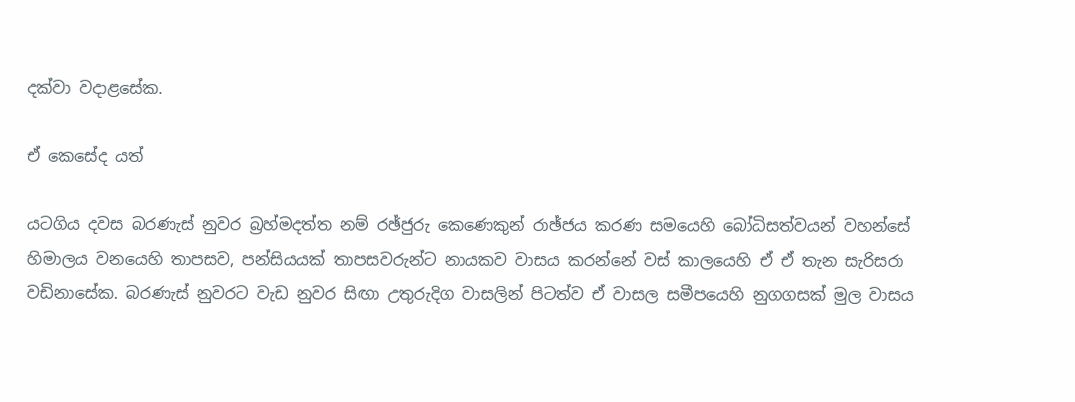දක්‌වා වදාළසේක.

ඒ කෙසේද යත්

යටගිය දවස බරණැස්‌ නුවර බ්‍රහ්මදත්ත නම් රඡ්ජුරු කෙණෙකුන් රාඡ්ජය කරණ සමයෙහි බෝධිසත්වයන් වහන්සේ හිමාලය වනයෙහි තාපසව, පන්සියයක්‌ තාපසවරුන්ට නායකව වාසය කරන්නේ වස්‌ කාලයෙහි ඒ ඒ තැන සැරිසරා වඩිනාසේක. බරණැස්‌ නුවරට වැඩ නුවර සිඟා උතුරුදිග වාසලින් පිටත්ව ඒ වාසල සමීපයෙහි නුගගසක්‌ මුල වාසය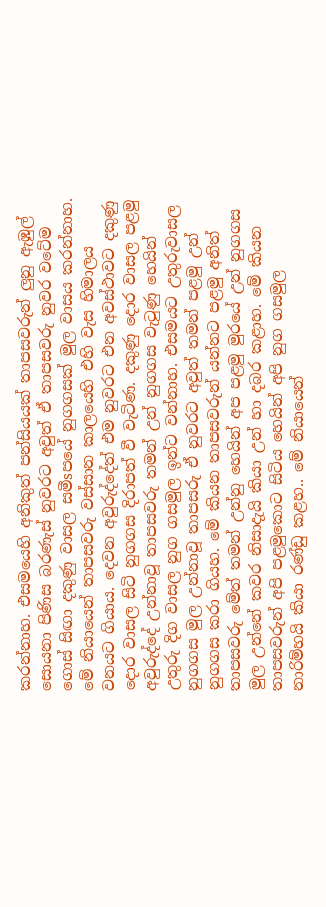කරන්නාහ. එසමයෙහි අනිකුත් පන්සියයක්‌ තාපසවරුන් ලුනු ඇඹුල් සොයනා පිණිස බරණැස්‌ නුවරට අවුත් ඒ තාපසවරු නුවර වටේම ගොස්‌ සිඟා දකුණු වාසල සමීsපයේ නුගගසක්‌ මුල වාසය කරන්නාහ. මේ නියායෙන් තාපසවරු වස්‌සාන කාලයෙහි එහි වැස හිමාලය වනයට ගියාය. දෙවන අවුරුද්දේත් එම නුවරට එන අවස්‌ථාවට දකුණු දොර වාසල සිටි නුගගස දිරාපත් වී වැටිණ. දකුණු දොර වාසල පළමු අවුරුද්දේ උන්නාවූ තාපසවරු තමන් උන් නුගගස වැටුණු හෙයින් උතුරු දිග වාසල නුග ගසමුල ඉන්ට වන්නාහ. එසමයට උතුරුවාසල නුගගස මුල උන්නාවූ තාපසරු ඒ නුවරට අවුත් තමන් පළමු උන් නුගගස කරා ගියහ. මේ කියන තාපසවරුන් යන්නට පළමු අනිත් තාපසවරු මේත් තමන් උන්නු හෙයින් අප පළමු මුරයේ උන් නුගගස මුල උන්නේ කවර නිසාදැයි කියා උන් හා දබර කළාහ. මේ කියන තාපසවරුන් අපි පළමුකොට සිටිය හෙයින් අපි නුග ගසමුල නාරිම්හයි කියා රණ්‌ඩු කළහ.. මේ නියායෙන්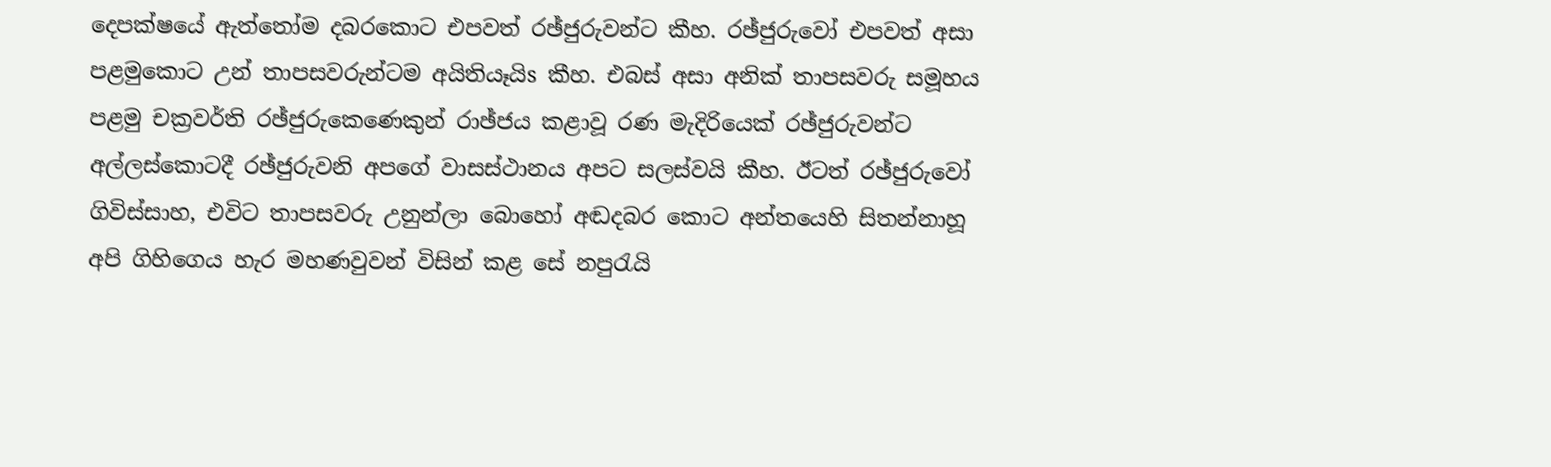දෙපක්‌ෂයේ ඇත්තෝම දබරකොට එපවත් රඡ්ජුරුවන්ට කීහ. රඡ්ජුරුවෝ එපවත් අසා පළමුකොට උන් තාපසවරුන්ටම අයිතියෑයිs කීහ. එබස්‌ අසා අනික්‌ තාපසවරු සමූහය පළමු චක්‍රවර්ති රඡ්ජුරුකෙණෙකුන් රාඡ්ජය කළාවූ රණ මැදිරියෙක්‌ රඡ්ජුරුවන්ට අල්ලස්‌කොටදී රඡ්ජුරුවනි අපගේ වාසස්‌ථානය අපට සලස්‌වයි කීහ. ඊටත් රඡ්ජුරුවෝ ගිවිස්‌සාහ, එවිට තාපසවරු උනුන්ලා බොහෝ අඬදබර කොට අන්තයෙහි සිතන්නාහූ අපි ගිහිගෙය හැර මහණවුවන් විසින් කළ සේ නපුරැයි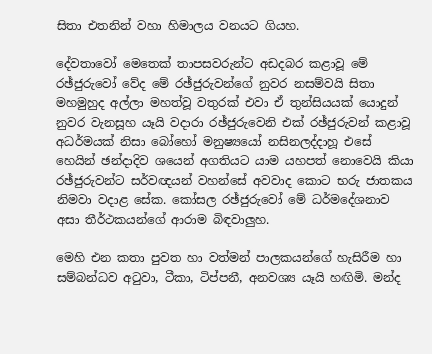සිතා එතනින් වහා හිමාලය වනයට ගියහ.

දේවතාවෝ මෙතෙක්‌ තාපසවරුන්ට අඩදබර කළාවූ මේ රඡ්ජුරුවෝ වේද මේ රඡ්ජුරුවන්ගේ නුවර නසම්වයි සිතා මහමුහුද අල්ලා මහත්වූ වතුරක්‌ එවා ඒ තුන්සියයක්‌ යොදුන් නුවර වැනසූහ යෑයි වදාරා රඡ්ජුරුවෙනි එක්‌ රඡ්ජුරුවන් කළාවූ අධර්මයක්‌ නිසා බෝහෝ මනුෂ්‍යයෝ නසිනලද්දාහූ එසේ හෙයින් ඡන්දාදිව ශයෙන් අගතියට යාම යහපත් නොවෙයි කියා රඡ්ජුරුවන්ට සර්වඥයන් වහන්සේ අවවාද කොට භරු ජාතකය නිමවා වදාළ සේක. කෝසල රඡ්ජුරුවෝ මේ ධර්මදේශනාව අසා තීර්ථකයන්ගේ ආරාම බිඳවාලුහ.

මෙහි එන කතා පුවත හා වත්මන් පාලකයන්ගේ හැසිරීම හා සම්බන්ධව අටුවා, ටීකා, ටිප්පනී, අනවශ්‍ය යෑයි හඟිමි. මන්ද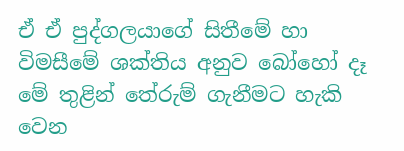ඒ ඒ පුද්ගලයාගේ සිතීමේ හා විමසීමේ ශක්‌තිය අනුව බෝහෝ දෑ මේ තුළින් තේරුම් ගැනීමට හැකි වෙන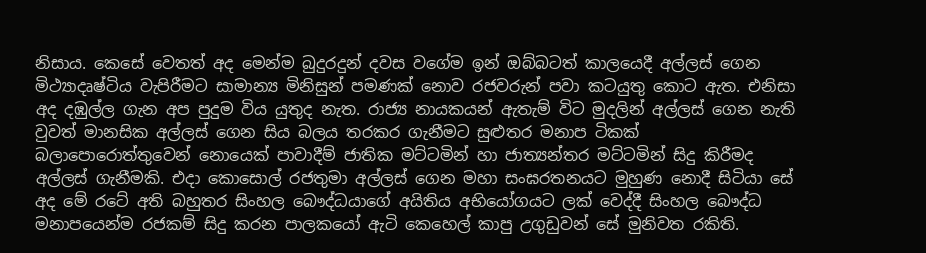නිසාය. කෙසේ වෙතත් අද මෙන්ම බුදුරදුන් දවස වගේම ඉන් ඔබ්බටත් කාලයෙදී අල්ලස්‌ ගෙන මිථ්‍යාදෘෂ්ටිය වැපිරීමට සාමාන්‍ය මිනිසුන් පමණක්‌ නොව රජවරුන් පවා කටයුතු කොට ඇත. එනිසා අද දඹුල්ල ගැන අප පුදුම විය යුතුද නැත. රාජ්‍ය නායකයන් ඇතැම් විට මුදලින් අල්ලස්‌ ගෙන නැති වුවත් මානසික අල්ලස්‌ ගෙන සිය බලය තරකර ගැනීමට සුළුතර මනාප ටිකක්‌ බලාපොරොත්තුවෙන් නොයෙක්‌ පාවාදීම් ජාතික මට්‌ටමින් හා ජාත්‍යන්තර මට්‌ටමින් සිදු කිරීමද අල්ලස්‌ ගැනීමකි. එදා කොසොල් රජතුමා අල්ලස්‌ ගෙන මහා සංඝරතනයට මුහුණ නොදී සිටියා සේ අද මේ රටේ අති බහුතර සිංහල බෞද්ධයාගේ අයිතිය අභියෝගයට ලක්‌ වෙද්දී සිංහල බෞද්ධ මනාපයෙන්ම රජකම් සිදු කරන පාලකයෝ ඇටි කෙහෙල් කාපු උගුඩුවන් සේ මුනිවත රකිති.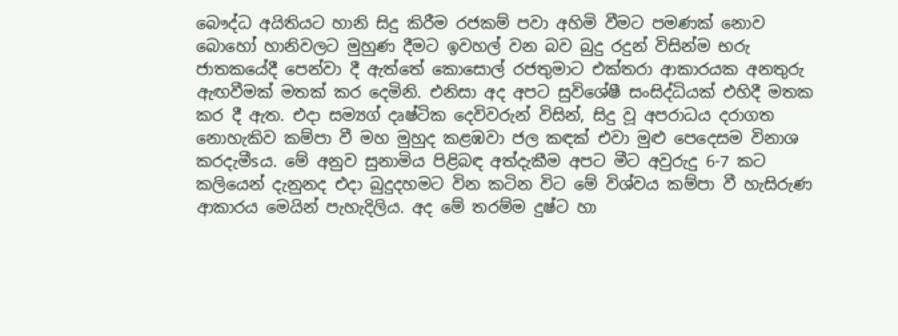බෞද්ධ අයිතියට හානි සිදු කිරීම රජකම් පවා අහිමි වීමට පමණක්‌ නොව බොහෝ හානිවලට මුහුණ දීමට ඉවහල් වන බව බුදු රදුන් විසින්ම භරු ජාතකයේදී පෙන්වා දී ඇත්තේ කොසොල් රජතුමාට එක්‌තරා ආකාරයක අනතුරු ඇඟවීමක්‌ මතක්‌ කර දෙමිනි. එනිසා අද අපට සුවිශේෂී සංසිද්ධියක්‌ එහිදී මතක කර දී ඇත. එදා සම්‍යග් දෘෂ්ටික දෙවිවරුන් විසින්, සිදු වූ අපරාධය දරාගත නොහැකිව කම්පා වී මහ මුහුද කළඹවා ජල කඳක්‌ එවා මුළු පෙදෙසම විනාශ කරදැමීsය. මේ අනුව සුනාමිය පිළිබඳ අත්දැකීම අපට මීට අවුරුදු 6-7 කට කලියෙන් දැනුනද එදා බුදුදහමට වින කටින විට මේ විශ්වය කම්පා වී හැසිරුණ ආකාරය මෙයින් පැහැදිලිය. අද මේ තරම්ම දුෂ්ට හා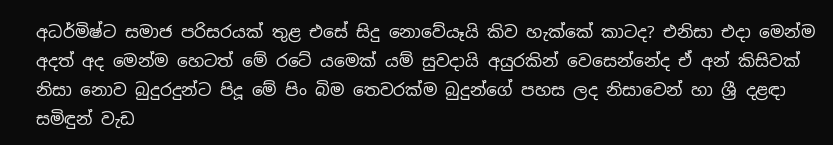අධර්මිෂ්ට සමාජ පරිසරයක්‌ තුළ එසේ සිදු නොවේයෑයි කිව හැක්‌කේ කාටද? එනිසා එදා මෙන්ම අදත් අද මෙන්ම හෙටත් මේ රටේ යමෙක්‌ යම් සුවදායි අයුරකින් වෙසෙන්නේද ඒ අන් කිසිවක්‌ නිසා නොව බුදුරදුන්ට පිදූ මේ පිං බිම තෙවරක්‌ම බුදුන්ගේ පහස ලද නිසාවෙන් හා ශ්‍රී දළඳා සමිඳුන් වැඩ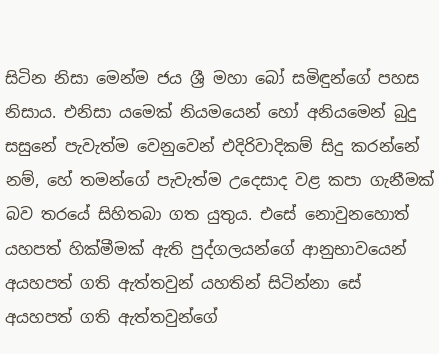සිටින නිසා මෙන්ම ජය ශ්‍රී මහා බෝ සමිඳුන්ගේ පහස නිසාය. එනිසා යමෙක්‌ නියමයෙන් හෝ අනියමෙන් බුදු සසුනේ පැවැත්ම වෙනුවෙන් එදිරිවාදිකම් සිදු කරන්නේ නම්, හේ තමන්ගේ පැවැත්ම උදෙසාද වළ කපා ගැනීමක්‌ බව තරයේ සිහිතබා ගත යුතුය. එසේ නොවුනහොත් යහපත් හික්‌මීමක්‌ ඇති පුද්ගලයන්ගේ ආනුභාවයෙන් අයහපත් ගති ඇත්තවුන් යහතින් සිටින්නා සේ අයහපත් ගති ඇත්තවුන්ගේ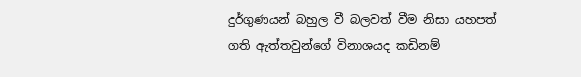දුර්ගුණයන් බහුල වී බලවත් වීම නිසා යහපත් ගති ඇත්තවුන්ගේ විනාශයද කඩිනම්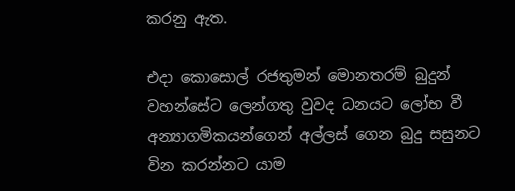කරනු ඇත.

එදා කොසොල් රජතුමන් මොනතරම් බුදුන් වහන්සේට ලෙන්ගතු වුවද ධනයට ලෝභ වී අන්‍යාගමිකයන්ගෙන් අල්ලස්‌ ගෙන බුදු සසුනට වින කරන්නට යාම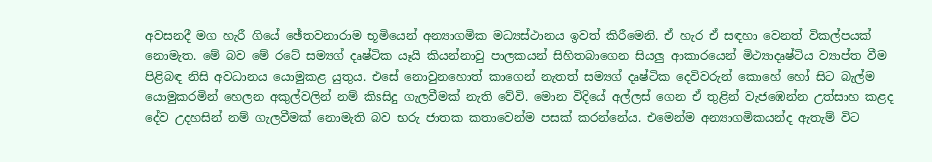අවසනදී මග හැරී ගියේ ඡේතවනාරාම භූමියෙන් අන්‍යාගමික මධ්‍යස්‌ථානය ඉවත් කිරීමෙනි. ඒ හැර ඒ සඳහා වෙනත් විකල්පයක්‌ නොමැත. මේ බව මේ රටේ සම්‍යග් දෘෂ්ටික යෑයි කියන්නාවු පාලකයන් සිහිතබාගෙන සියලු ආකාරයෙන් මිථ්‍යාදෘෂ්ටිය ව්‍යාප්ත වීම පිළිබඳ නිසි අවධානය යොමුකළ යුතුය. එසේ නොවුනහොත් කාගෙන් නැතත් සම්‍යග් දෘෂ්ටික දෙවිවරුන් කොහේ හෝ සිට බැල්ම යොමුකරමින් හෙලන අකුල්වලින් නම් කිsසිදු ගැලවීමක්‌ නැති වේවි. මොන විදියේ අල්ලස්‌ ගෙන ඒ තුළින් වැජඹෙන්න උත්සාහ කළද දේව උදහසින් නම් ගැලවීමක්‌ නොමැති බව භරු ජාතක කතාවෙන්ම පසක්‌ කරන්නේය. එමෙන්ම අන්‍යාගමිකයන්ද ඇතැම් විට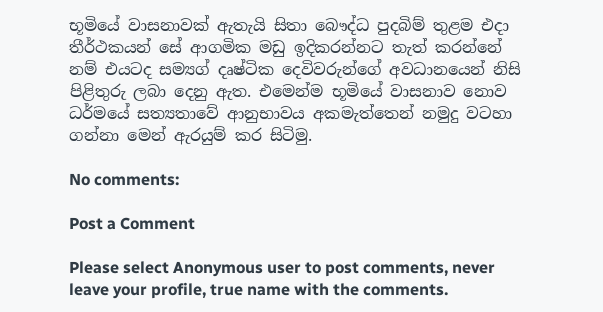භූමියේ වාසනාවක්‌ ඇතැයි සිතා බෞද්ධ පුදබිම් තුළම එදා තීර්ථකයන් සේ ආගමික මඩු ඉදිකරන්නට තැත් කරන්නේ නම් එයටද සම්‍යග් දෘෂ්ටික දෙවිවරුන්ගේ අවධානයෙන් නිසි පිළිතුරු ලබා දෙනු ඇත. එමෙන්ම භූමියේ වාසනාව නොව ධර්මයේ සත්‍යතාවේ ආනුභාවය අකමැත්තෙන් නමුදු වටහා ගන්නා මෙන් ඇරයුම් කර සිටිමු.

No comments:

Post a Comment

Please select Anonymous user to post comments, never leave your profile, true name with the comments.